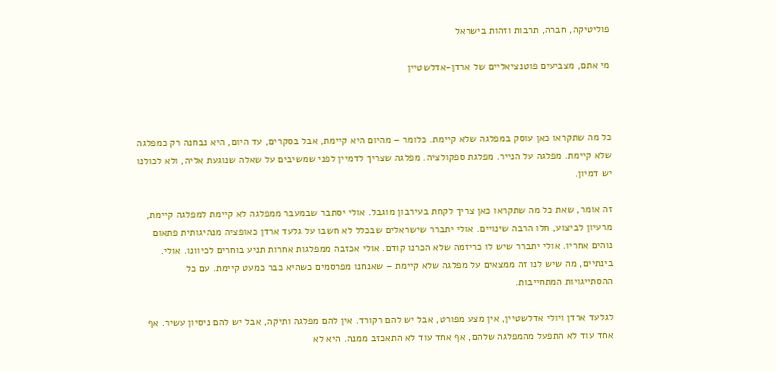פוליטיקה, חברה, תרבות וזהות בישראל

מי אתם, מצביעים פוטנציאליים של ארדן-אדלשטיין



כל מה שתקראו כאן עוסק במפלגה שלא קיימת. כלומר – מהיום היא קיימת, אבל בסקרים, עד היום, היא נבחנה רק כמפלגה שלא קיימת. מפלגה על הנייר. מפלגת ספקולציה. מפלגה שצריך לדמיין לפני שמשיבים על שאלה שנוגעת אליה, ולא לכולנו יש דמיון.

זה אומר, שאת כל מה שתקראו כאן צריך לקחת בעירבון מוגבל. אולי יסתבר שבמעבר ממפלגה לא קיימת למפלגה קיימת, מרעיון לביצוע, חלו הרבה שינויים. אולי יתברר שישראלים שבכלל לא חשבו על גלעד ארדן כאופציה מנהיגותית פתאום נוהים אחריו. אולי יתברר שיש לו כריזמה שלא הכרנו קודם. אולי אכזבה ממפלגות אחרות תניע בוחרים לכיוונו. אולי. בינתיים, מה שיש לנו זה ממצאים על מפלגה שלא קיימת – שאנחנו מפרסמים כשהיא כבר כמעט קיימת. עם כל ההסתייגויות המתחייבות.

לגלעד ארדן ויולי אדלשטיין, אין מצע מפורט, אבל יש להם רקורד. אין להם מפלגה ותיקה, אבל יש להם ניסיון עשיר. אף אחד עוד לא התפעל מהמפלגה שלהם, אף אחד עוד לא התאכזב ממנה. היא לא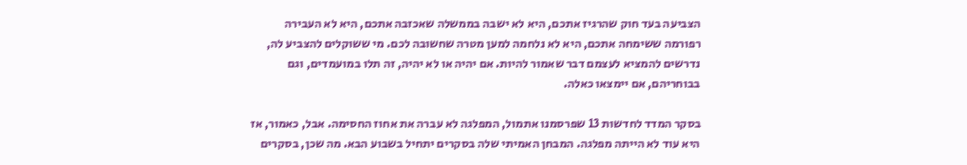הצביעה בעד חוק שהרגיז אתכם, היא לא ישבה בממשלה שאכזבה אתכם, היא לא העבירה רפורמה ששימחה אתכם, היא לא נלחמה למען מטרה שחשובה לכם. מי ששוקלים להצביע לה, נדרשים להמציא לעצמם דבר שאמור להיות. אם יהיה או לא יהיה, זה תלו במועמדים, וגם בבוחריהם, אם יימצאו כאלה.

בסקר המדד לחדשות 13 שפרסמנו אתמול, המפלגה לא עברה את אחוז החסימה. אבל, כאמור, אז היא עוד לא הייתה מפלגה. המבחן האמיתי שלה בסקרים יתחיל בשבוע הבא. מה שכן, בסקרים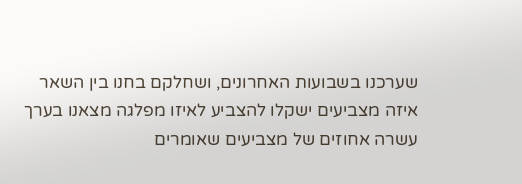שערכנו בשבועות האחרונים, ושחלקם בחנו בין השאר איזה מצביעים ישקלו להצביע לאיזו מפלגה מצאנו בערך עשרה אחוזים של מצביעים שאומרים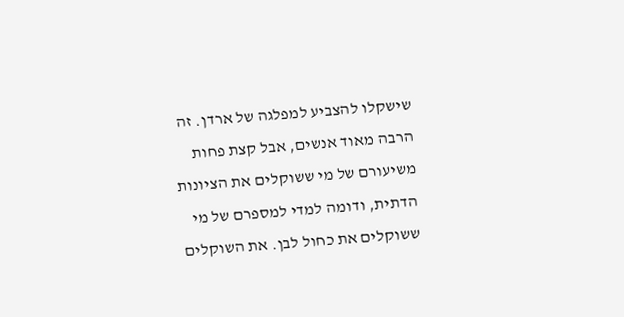שישקלו להצביע למפלגה של ארדן. זה הרבה מאוד אנשים, אבל קצת פחות משיעורם של מי ששוקלים את הציונות הדתית, ודומה למדי למספרם של מי ששוקלים את כחול לבן. את השוקלים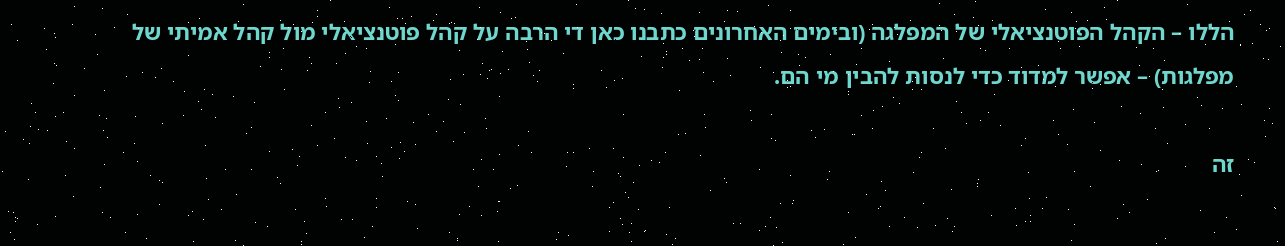הללו – הקהל הפוטנציאלי של המפלגה (ובימים האחרונים כתבנו כאן די הרבה על קהל פוטנציאלי מול קהל אמיתי של מפלגות) – אפשר למדוד כדי לנסות להבין מי הם.

זה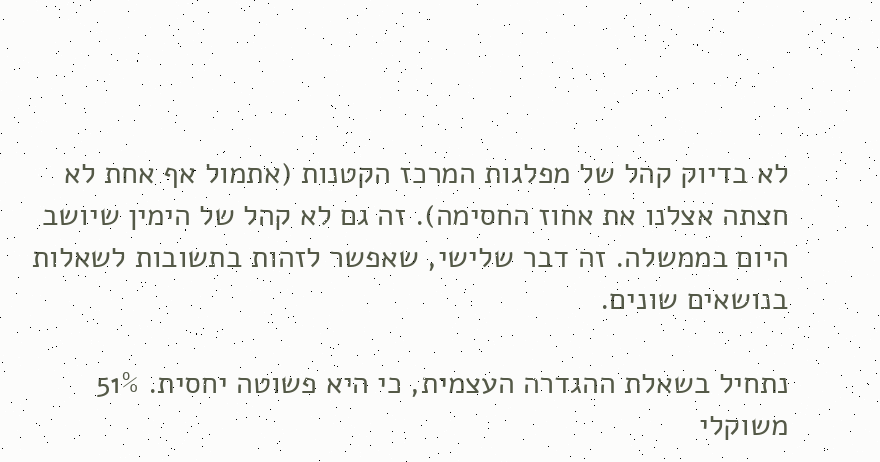לא בדיוק קהל של מפלגות המרכז הקטנות (אתמול אף אחת לא חצתה אצלנו את אחוז החסימה). זה גם לא קהל של הימין שיושב היום בממשלה. זה דבר שלישי, שאפשר לזהות בתשובות לשאלות בנושאים שונים.

נתחיל בשאלת ההגדרה העצמית, כי היא פשוטה יחסית. 51% משוקלי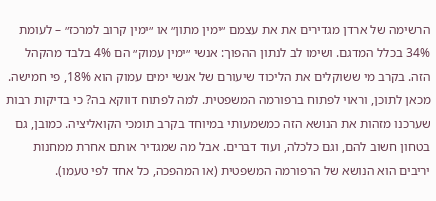הרשימה של ארדן מגדירים את את עצמם ״ימין מתון״ או ״ימין קרוב למרכז״ – לעומת 34% בכלל המדגם. ושימו לב לנתון ההפוך: אנשי ״ימין עמוק״ הם 4% בלבד מהקהל הזה. בקרב מי ששוקלים את הליכוד שיעורם של אנשי ימים עמוק הוא 18%, פי חמישה. מכאן לתוכן, וראוי לפתוח ברפורמה המשפטית. למה לפתוח דווקא בה? כי בדיקות רבות שערכנו מזהות את הנושא הזה כמשמעותי במיוחד בקרב תומכי הקואליציה. כמובן, גם בטחון חשוב להם, וגם כלכלה, ועוד דברים. אבל מה שמגדיר אותם אחרת ממחנות יריבים הוא הנושא של הרפורמה המשפטית (או המהפכה, כל אחד לפי טעמו).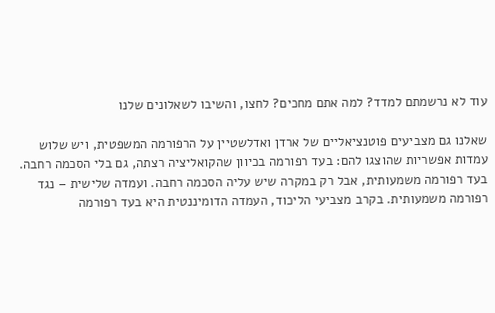עוד לא נרשמתם למדד? למה אתם מחכים? לחצו, והשיבו לשאלונים שלנו

שאלנו גם מצביעים פוטנציאליים של ארדן ואדלשטיין על הרפורמה המשפטית, ויש שלוש עמדות אפשריות שהוצגו להם: בעד רפורמה בכיוון שהקואליציה רצתה, גם בלי הסכמה רחבה. בעד רפורמה משמעותית, אבל רק במקרה שיש עליה הסכמה רחבה. ועמדה שלישית – נגד רפורמה משמעותית. בקרב מצביעי הליכוד, העמדה הדומיננטית היא בעד רפורמה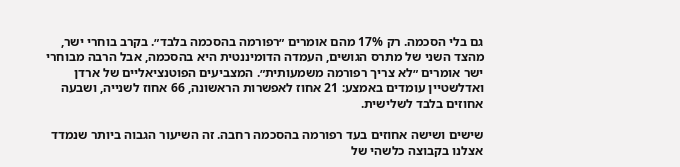גם בלי הסכמה. רק 17% מהם אומרים ״רפורמה בהסכמה בלבד״. בקרב בוחרי ישר, מהצד השני של מתרס הגושים, העמדה הדומיננטית היא בהסכמה, אבל הרבה מבוחרי ישר אומרים ״לא צריך רפורמה משמעותית״. המצביעים הפוטנציאליים של ארדן ואדלשטיין עומדים באמצע: 21 אחוז לאפשרות הראשונה, 66 אחוז לשנייה, ושבעה אחוזים בלבד לשלישית.

שישים ושישה אחוזים בעד רפורמה בהסכמה רחבה. זה השיעור הגבוה ביותר שנמדד אצלנו בקבוצה כלשהי של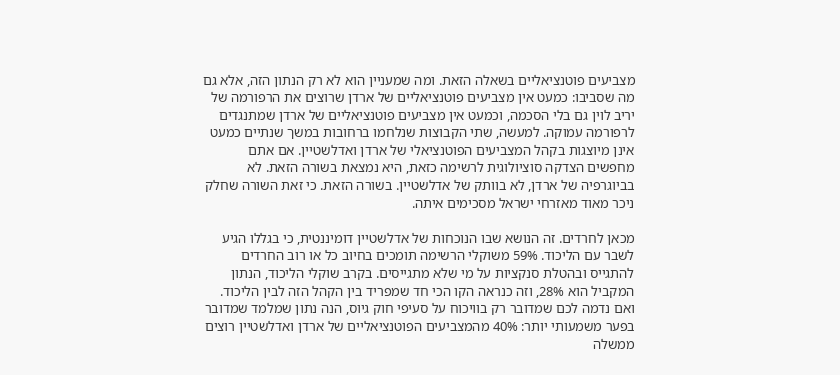מצביעים פוטנציאליים בשאלה הזאת. ומה שמעניין הוא לא רק הנתון הזה, אלא גם מה שסביבו: כמעט אין מצביעים פוטנציאליים של ארדן שרוצים את הרפורמה של יריב לוין גם בלי הסכמה, וכמעט אין מצביעים פוטנציאליים של ארדן שמתנגדים לרפורמה עמוקה. למעשה, שתי הקבוצות שנלחמו ברחובות במשך שנתיים כמעט אינן מיוצגות בקהל המצביעים הפוטנציאלי של ארדן ואדלשטיין. אם אתם מחפשים הצדקה סוציולוגית לרשימה כזאת, היא נמצאת בשורה הזאת. לא בביוגרפיה של ארדן, לא בוותק של אדלשטיין. בשורה הזאת. כי זאת השורה שחלק ניכר מאוד מאזרחי ישראל מסכימים איתה.

מכאן לחרדים. זה הנושא שבו הנוכחות של אדלשטיין דומיננטית, כי בגללו הגיע לשבר עם הליכוד. 59% משוקלי הרשימה תומכים בחיוב כל או רוב החרדים להתגייס ובהטלת סנקציות על מי שלא מתגייסים. בקרב שוקלי הליכוד, הנתון המקביל הוא 28%, וזה כנראה הקו הכי חד שמפריד בין הקהל הזה לבין הליכוד. ואם נדמה לכם שמדובר רק בוויכוח על סעיפי חוק גיוס, הנה נתון שמלמד שמדובר בפער משמעותי יותר: 40% מהמצביעים הפוטנציאליים של ארדן ואדלשטיין רוצים ממשלה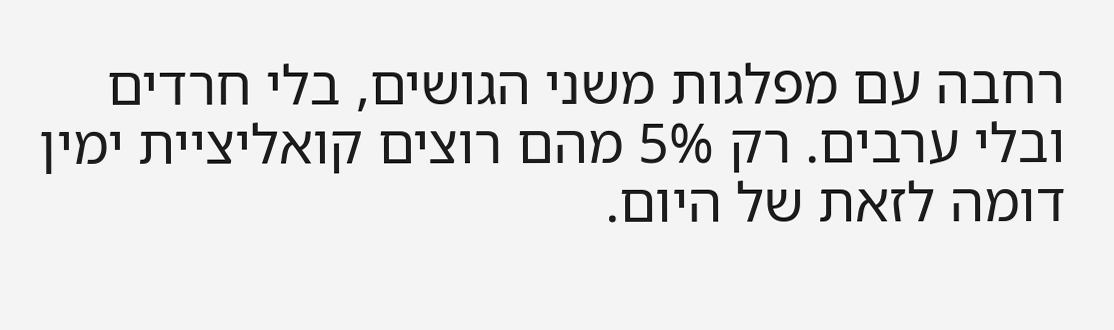רחבה עם מפלגות משני הגושים, בלי חרדים ובלי ערבים. רק 5% מהם רוצים קואליציית ימין דומה לזאת של היום.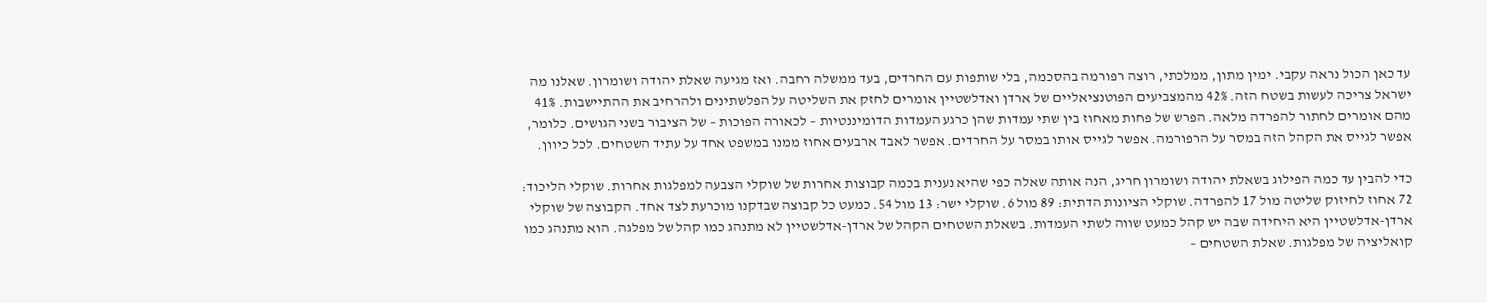עד כאן הכול נראה עקבי. ימין מתון, ממלכתי, רוצה רפורמה בהסכמה, בלי שותפות עם החרדים, בעד ממשלה רחבה. ואז מגיעה שאלת יהודה ושומרון. שאלנו מה ישראל צריכה לעשות בשטח הזה. 42% מהמצביעים הפוטנציאליים של ארדן ואדלשטיין אומרים לחזק את השליטה על הפלשתינים ולהרחיב את ההתיישבות. 41% מהם אומרים לחתור להפרדה מלאה. הפרש של פחות מאחוז בין שתי עמדות שהן כרגע העמדות הדומיננטיות – לכאורה הפוכות – של הציבור בשני הגושים. כלומר, אפשר לגייס את הקהל הזה במסר על הרפורמה. אפשר לגייס אותו במסר על החרדים. אפשר לאבד ארבעים אחוז ממנו במשפט אחד על עתיד השטחים. לכל כיוון.

כדי להבין עד כמה הפילוג בשאלת יהודה ושומרון חריג, הנה אותה שאלה כפי שהיא נענית בכמה קבוצות אחרות של שוקלי הצבעה למפלגות אחרות. שוקלי הליכוד: 72 אחוז לחיזוק שליטה מול 17 להפרדה. שוקלי הציונות הדתית: 89 מול 6. שוקלי ישר: 13 מול 54. כמעט כל קבוצה שבדקנו מוכרעת לצד אחד. הקבוצה של שוקלי ארדן-אדלשטיין היא היחידה שבה יש קהל כמעט שווה לשתי העמדות. בשאלת השטחים הקהל של ארדן-אדלשטיין לא מתנהג כמו קהל של מפלגה. הוא מתנהג כמו קואליציה של מפלגות. שאלת השטחים –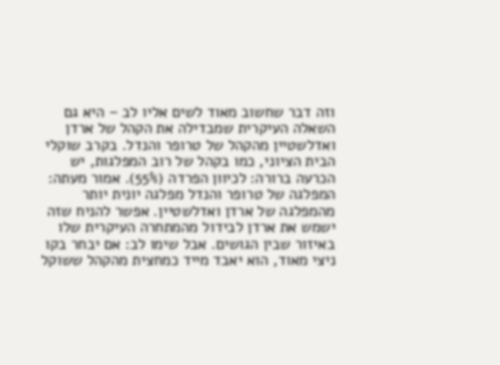וזה דבר שחשוב מאוד לשים אליו לב – היא גם השאלה העיקרית שמבדילה את הקהל של ארדן ואדלשטיין מהקהל של טרופר והנדל. בקרב שוקלי הבית הציוני, כמו בקהל של רוב המפלגות, יש הכרעה ברורה: לכיוון הפרדה (55%). אמור מעתה: המפלגה של טרופר והנדל מפלגה יונית יותר מהמפלגה של ארדן ואדלשטיין. אפשר להניח שזה ישמש את ארדן לבידול מהמתחרה העיקרית שלו באיזור שבין הגושים. אבל שימו לב: אם יבחר בקו ניצי מאוד, הוא יאבד מייד כמחצית מהקהל ששוקל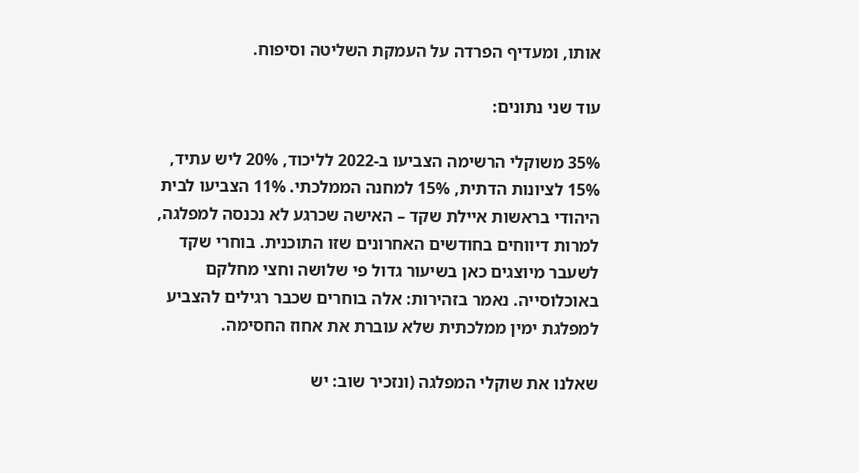אותו, ומעדיף הפרדה על העמקת השליטה וסיפוח.

עוד שני נתונים:

35% משוקלי הרשימה הצביעו ב-2022 לליכוד, 20% ליש עתיד, 15% לציונות הדתית, 15% למחנה הממלכתי. 11% הצביעו לבית היהודי בראשות איילת שקד – האישה שכרגע לא נכנסה למפלגה, למרות דיווחים בחודשים האחרונים שזו התוכנית. בוחרי שקד לשעבר מיוצגים כאן בשיעור גדול פי שלושה וחצי מחלקם באוכלוסייה. נאמר בזהירות: אלה בוחרים שכבר רגילים להצביע למפלגת ימין ממלכתית שלא עוברת את אחוז החסימה.

שאלנו את שוקלי המפלגה (ונזכיר שוב: יש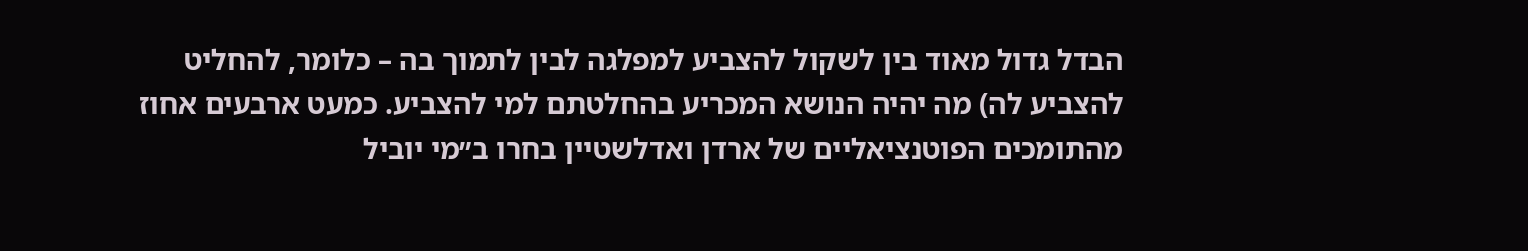הבדל גדול מאוד בין לשקול להצביע למפלגה לבין לתמוך בה – כלומר, להחליט להצביע לה) מה יהיה הנושא המכריע בהחלטתם למי להצביע. כמעט ארבעים אחוז מהתומכים הפוטנציאליים של ארדן ואדלשטיין בחרו ב״מי יוביל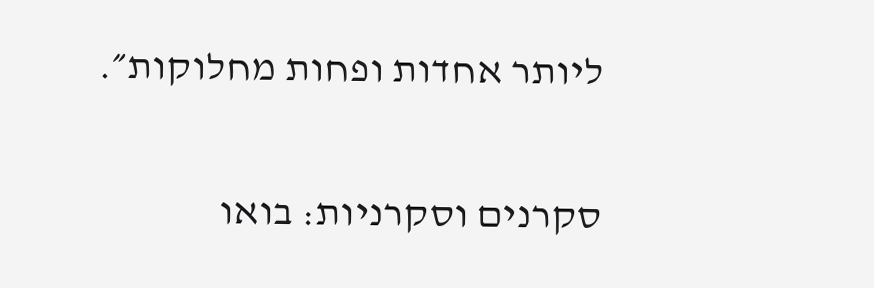ליותר אחדות ופחות מחלוקות״.

סקרנים וסקרניות: בואו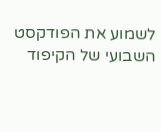לשמוע את הפודקסט השבועי של הקיפוד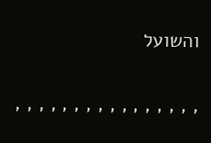והשועל

, , , , , , , , , , , , , , , ,